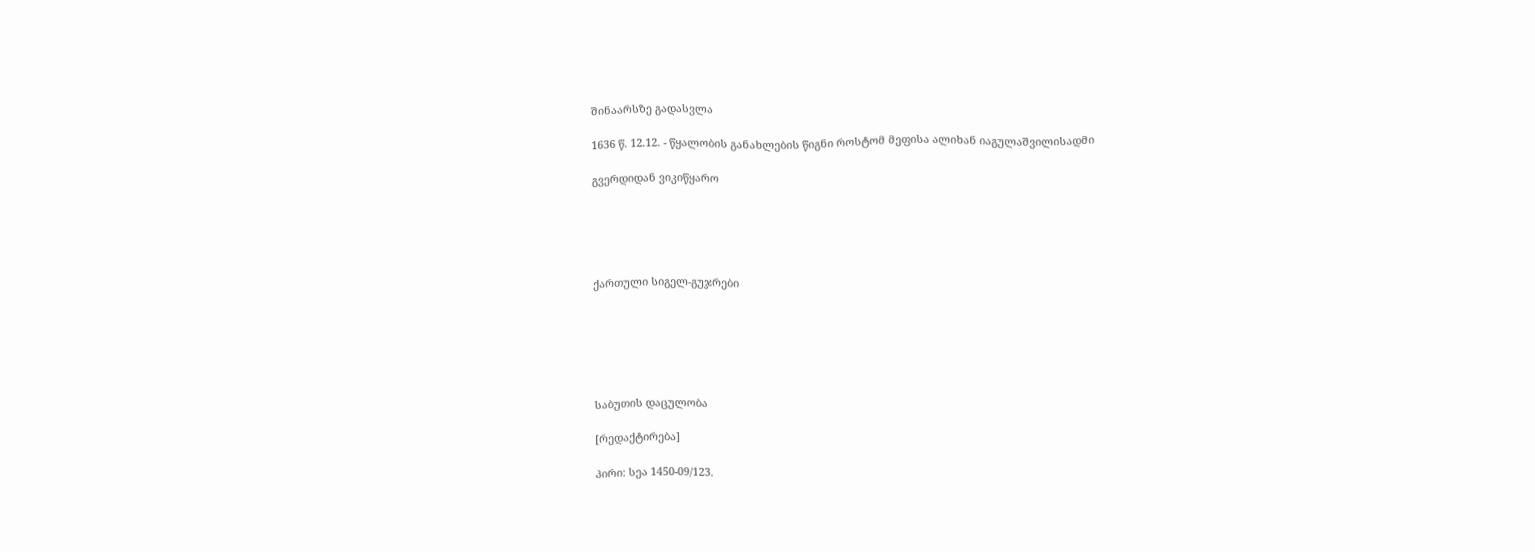შინაარსზე გადასვლა

1636 წ. 12.12. - წყალობის განახლების წიგნი როსტომ მეფისა ალიხან იაგულაშვილისადმი

გვერდიდან ვიკიწყარო





ქართული სიგელ-გუჯრები






საბუთის დაცულობა

[რედაქტირება]

პირი: სეა 1450-09/123.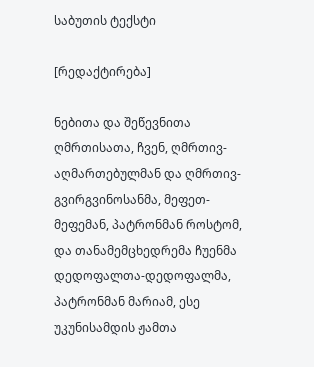საბუთის ტექსტი

[რედაქტირება]

ნებითა და შეწევნითა ღმრთისათა, ჩვენ, ღმრთივ-აღმართებულმან და ღმრთივ-გვირგვინოსანმა, მეფეთ-მეფემან, პატრონმან როსტომ, და თანამემცხედრემა ჩუენმა დედოფალთა-დედოფალმა, პატრონმან მარიამ, ესე უკუნისამდის ჟამთა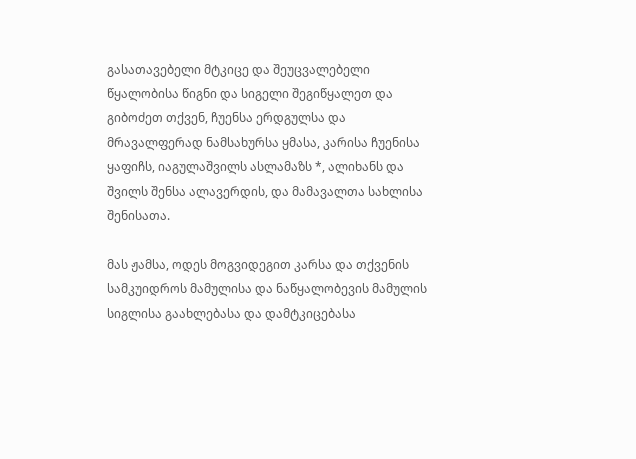გასათავებელი მტკიცე და შეუცვალებელი წყალობისა წიგნი და სიგელი შეგიწყალეთ და გიბოძეთ თქვენ, ჩუენსა ერდგულსა და მრავალფერად ნამსახურსა ყმასა, კარისა ჩუენისა ყაფიჩს, იაგულაშვილს ასლამაზს *, ალიხანს და შვილს შენსა ალავერდის, და მამავალთა სახლისა შენისათა.

მას ჟამსა, ოდეს მოგვიდეგით კარსა და თქვენის სამკუიდროს მამულისა და ნაწყალობევის მამულის სიგლისა გაახლებასა და დამტკიცებასა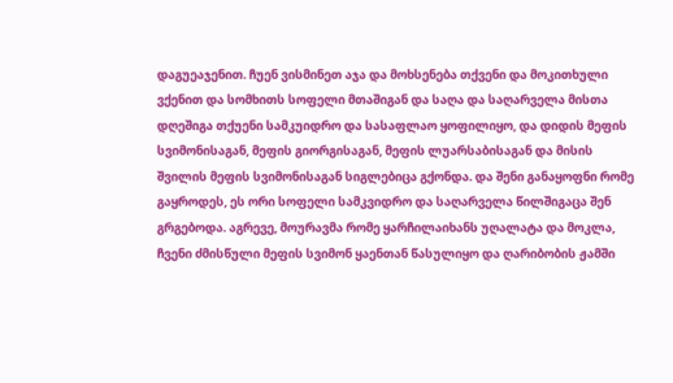დაგუეაჯენით. ჩუენ ვისმინეთ აჯა და მოხსენება თქვენი და მოკითხული ვქენით და სომხითს სოფელი მთაშიგან და საღა და საღარველა მისთა დღეშიგა თქუენი სამკუიდრო და სასაფლაო ყოფილიყო, და დიდის მეფის სვიმონისაგან, მეფის გიორგისაგან, მეფის ლუარსაბისაგან და მისის შვილის მეფის სვიმონისაგან სიგლებიცა გქონდა. და შენი განაყოფნი რომე გაყროდეს, ეს ორი სოფელი სამკვიდრო და საღარველა წილშიგაცა შენ გრგებოდა. აგრევე, მოურავმა რომე ყარჩილაიხანს უღალატა და მოკლა, ჩვენი ძმისწული მეფის სვიმონ ყაენთან წასულიყო და ღარიბობის ჟამში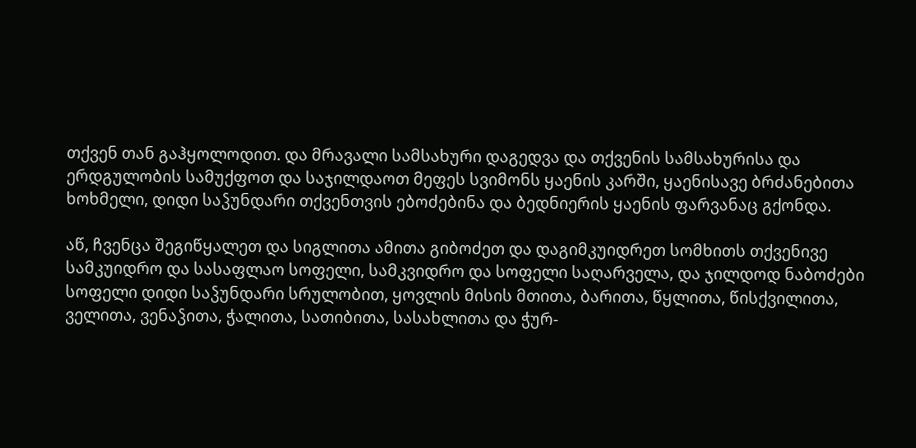თქვენ თან გაჰყოლოდით. და მრავალი სამსახური დაგედვა და თქვენის სამსახურისა და ერდგულობის სამუქფოთ და საჯილდაოთ მეფეს სვიმონს ყაენის კარში, ყაენისავე ბრძანებითა ხოხმელი, დიდი საჴუნდარი თქვენთვის ებოძებინა და ბედნიერის ყაენის ფარვანაც გქონდა.

აწ, ჩვენცა შეგიწყალეთ და სიგლითა ამითა გიბოძეთ და დაგიმკუიდრეთ სომხითს თქვენივე სამკუიდრო და სასაფლაო სოფელი, სამკვიდრო და სოფელი საღარველა, და ჯილდოდ ნაბოძები სოფელი დიდი საჴუნდარი სრულობით, ყოვლის მისის მთითა, ბარითა, წყლითა, წისქვილითა, ველითა, ვენაჴითა, ჭალითა, სათიბითა, სასახლითა და ჭურ-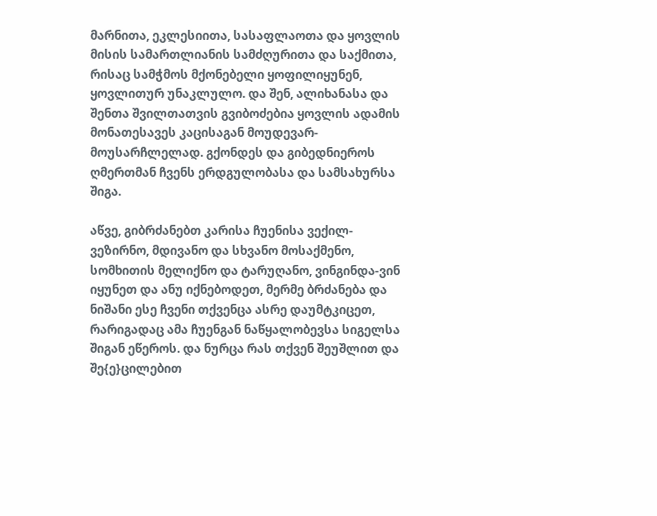მარნითა, ეკლესიითა, სასაფლაოთა და ყოვლის მისის სამართლიანის სამძღურითა და საქმითა, რისაც სამჭმოს მქონებელი ყოფილიყუნენ, ყოვლითურ უნაკლულო. და შენ, ალიხანასა და შენთა შვილთათვის გვიბოძებია ყოვლის ადამის მონათესავეს კაცისაგან მოუდევარ-მოუსარჩლელად. გქონდეს და გიბედნიეროს ღმერთმან ჩვენს ერდგულობასა და სამსახურსა შიგა.

აწვე, გიბრძანებთ კარისა ჩუენისა ვექილ-ვეზირნო, მდივანო და სხვანო მოსაქმენო, სომხითის მელიქნო და ტარუღანო, ვინგინდა-ვინ იყუნეთ და ანუ იქნებოდეთ, მერმე ბრძანება და ნიშანი ესე ჩვენი თქვენცა ასრე დაუმტკიცეთ, რარიგადაც ამა ჩუენგან ნაწყალობევსა სიგელსა შიგან ეწეროს. და ნურცა რას თქვენ შეუშლით და შე{ე}ცილებით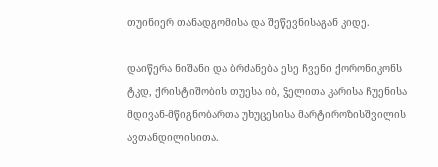თუინიერ თანადგომისა და შეწევნისაგან კიდე.

დაიწერა ნიშანი და ბრძანება ესე ჩვენი ქორონიკონს ტკდ, ქრისტიშობის თუესა იბ, ჴელითა კარისა ჩუენისა მდივან-მწიგნობართა უხუცესისა მარტიროზისშვილის ავთანდილისითა.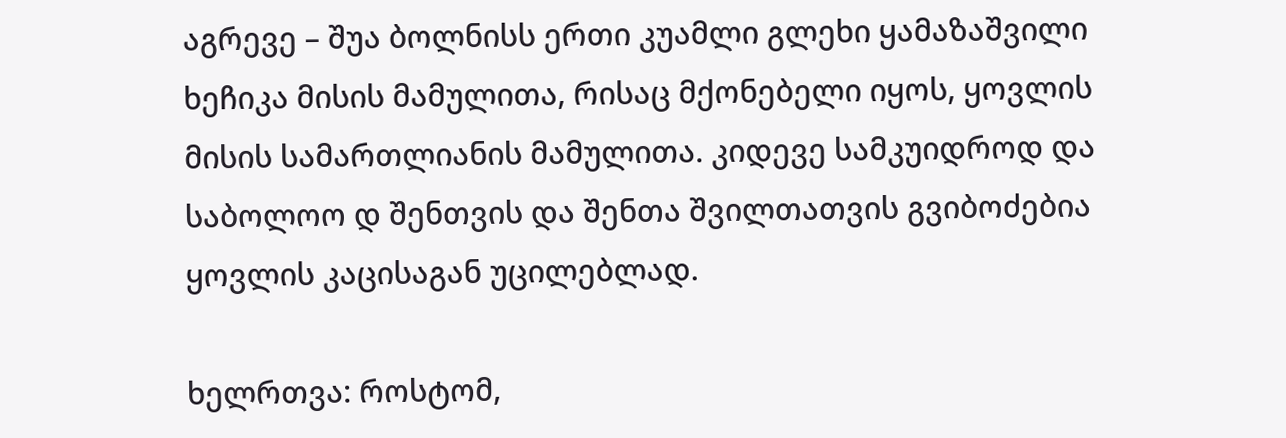აგრევე – შუა ბოლნისს ერთი კუამლი გლეხი ყამაზაშვილი ხეჩიკა მისის მამულითა, რისაც მქონებელი იყოს, ყოვლის მისის სამართლიანის მამულითა. კიდევე სამკუიდროდ და საბოლოო დ შენთვის და შენთა შვილთათვის გვიბოძებია ყოვლის კაცისაგან უცილებლად.

ხელრთვა: როსტომ,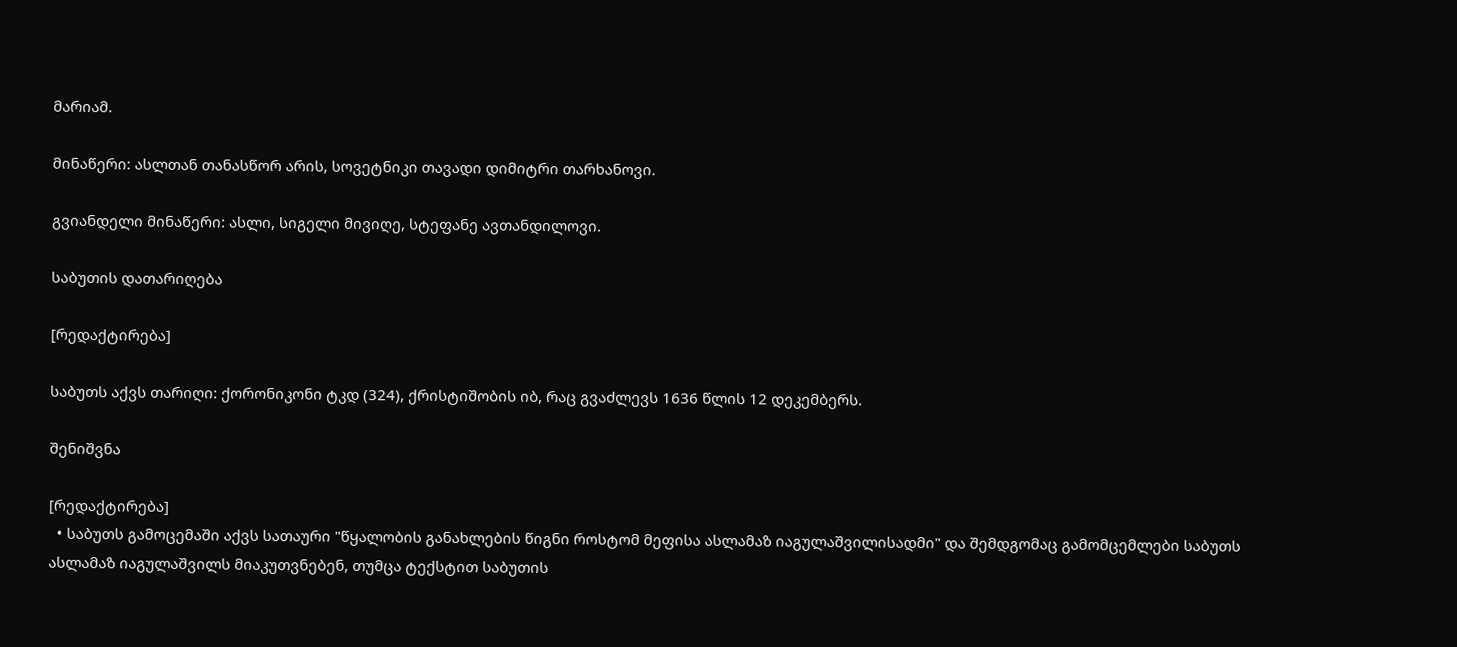მარიამ.

მინაწერი: ასლთან თანასწორ არის, სოვეტნიკი თავადი დიმიტრი თარხანოვი.

გვიანდელი მინაწერი: ასლი, სიგელი მივიღე, სტეფანე ავთანდილოვი.

საბუთის დათარიღება

[რედაქტირება]

საბუთს აქვს თარიღი: ქორონიკონი ტკდ (324), ქრისტიშობის იბ, რაც გვაძლევს 1636 წლის 12 დეკემბერს.

შენიშვნა

[რედაქტირება]
  • საბუთს გამოცემაში აქვს სათაური "წყალობის განახლების წიგნი როსტომ მეფისა ასლამაზ იაგულაშვილისადმი" და შემდგომაც გამომცემლები საბუთს ასლამაზ იაგულაშვილს მიაკუთვნებენ, თუმცა ტექსტით საბუთის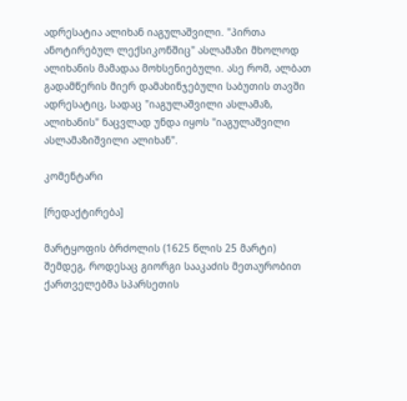ადრესატია ალიხან იაგულაშვილი. "პირთა ანოტირებულ ლექსიკონშიც" ასლამაზი მხოლოდ ალიხანის მამადაა მოხსენიებული. ასე რომ, ალბათ გადამწერის მიერ დამახინჯებული საბუთის თავში ადრესატიც, სადაც "იაგულაშვილი ასლამაზ, ალიხანის" ნაცვლად უნდა იყოს "იაგულაშვილი ასლამაზიშვილი ალიხან".

კომენტარი

[რედაქტირება]

მარტყოფის ბრძოლის (1625 წლის 25 მარტი) შემდეგ, როდესაც გიორგი სააკაძის მეთაურობით ქართველებმა სპარსეთის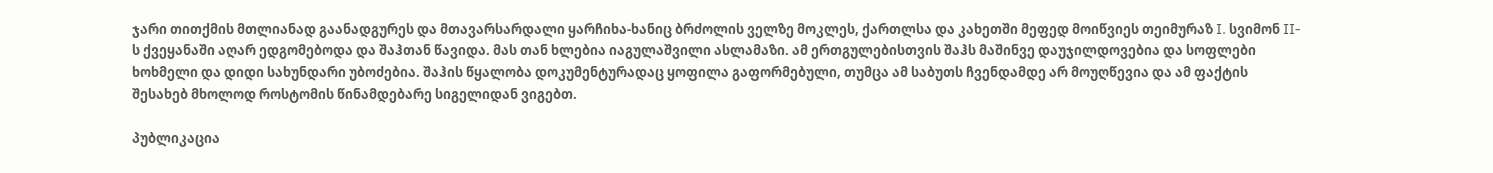ჯარი თითქმის მთლიანად გაანადგურეს და მთავარსარდალი ყარჩიხა-ხანიც ბრძოლის ველზე მოკლეს, ქართლსა და კახეთში მეფედ მოიწვიეს თეიმურაზ I. სვიმონ II-ს ქვეყანაში აღარ ედგომებოდა და შაჰთან წავიდა. მას თან ხლებია იაგულაშვილი ასლამაზი. ამ ერთგულებისთვის შაჰს მაშინვე დაუჯილდოვებია და სოფლები ხოხმელი და დიდი სახუნდარი უბოძებია. შაჰის წყალობა დოკუმენტურადაც ყოფილა გაფორმებული, თუმცა ამ საბუთს ჩვენდამდე არ მოუღწევია და ამ ფაქტის შესახებ მხოლოდ როსტომის წინამდებარე სიგელიდან ვიგებთ.

პუბლიკაცია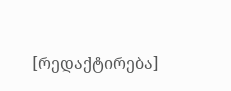[რედაქტირება]